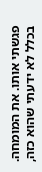פגשתי אותו. את המומחה. בכלל לא ידעתי שהוא כזה,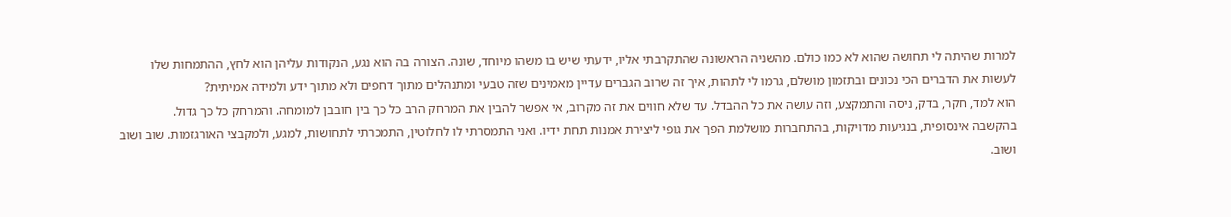למרות שהיתה לי תחושה שהוא לא כמו כולם. מהשניה הראשונה שהתקרבתי אליו, ידעתי שיש בו משהו מיוחד, שונה. הצורה בה הוא נגע, הנקודות עליהן הוא לחץ, ההתמחות שלו לעשות את הדברים הכי נכונים ובתזמון מושלם, גרמו לי לתהות, איך זה שרוב הגברים עדיין מאמינים שזה טבעי ומתנהלים מתוך דחפים ולא מתוך ידע ולמידה אמיתית?
הוא למד, חקר, בדק, ניסה והתמקצע, וזה עושה את כל ההבדל. עד שלא חווים את זה מקרוב, אי אפשר להבין את המרחק הרב כל כך בין חובבן למומחה. והמרחק כל כך גדול.
בהקשבה אינסופית, בנגיעות מדויקות, בהתחברות מושלמת הפך את גופי ליצירת אמנות תחת ידיו. ואני התמסרתי לו לחלוטין, התמכרתי לתחושות, למגע, ולמקבצי האורגזמות. שוב ושוב ושוב.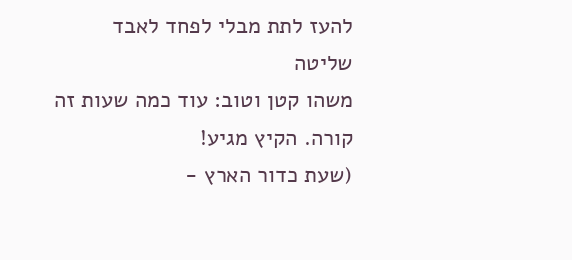להעז לתת מבלי לפחד לאבד שליטה
משהו קטן וטוב: עוד כמה שעות זה קורה. הקיץ מגיע!
(שעת כדור הארץ -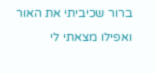ברור שכיביתי את האור ואפילו מצאתי לי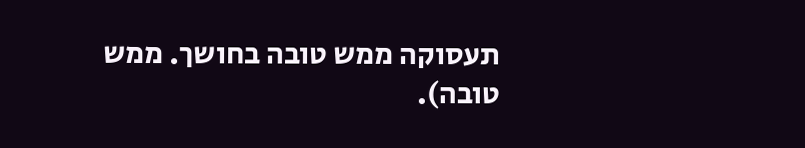תעסוקה ממש טובה בחושך. ממש טובה).